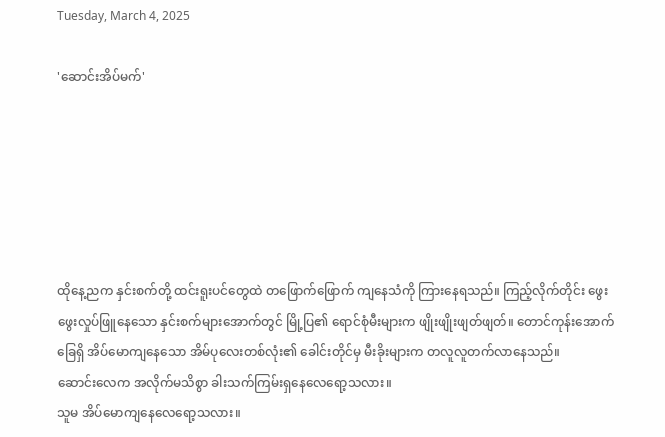Tuesday, March 4, 2025

'ဆောင်းအိပ်မက်'






ထိုနေ့ညက နှင်းစက်တို့ ထင်းရူးပင်တွေထဲ တဖြောက်ဖြောက် ကျနေသံကို ကြားနေရသည်။ ကြည့်လိုက်တိုင်း ဖွေးဖွေးလှုပ်ဖြူနေသော နှင်းစက်များအောက်တွင် မြို့ပြ၏ ရောင်စုံမီးများက ဖျိုးဖျိုးဖျတ်ဖျတ်။ တောင်ကုန်းအောက်ခြေရှိ အိပ်မောကျနေသော အိမ်ပုလေးတစ်လုံး၏ ခေါင်းတိုင်မှ မီးခိုးများက တလူလူတက်လာနေသည်။
ဆောင်းလေက အလိုက်မသိစွာ ခါးသက်ကြမ်းရှနေလေရော့သလား။
သူမ အိပ်မောကျနေလေရော့သလား။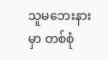သူမဘေးနားမှာ တစ်စုံ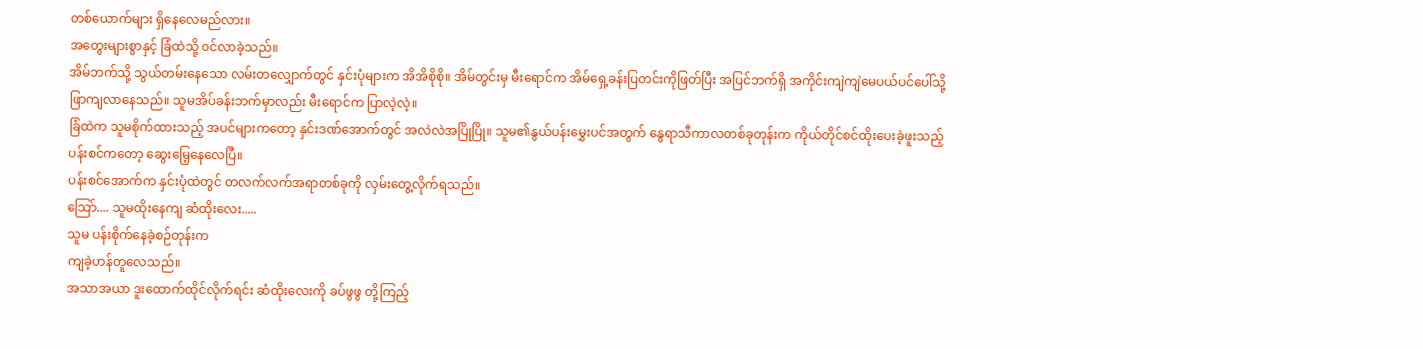တစ်ယောက်များ ရှိနေလေမည်လား။
အတွေးများစွာနှင့် ခြံထဲသို့ ၀င်လာခဲ့သည်။
အိမ်ဘက်သို့ သွယ်တမ်းနေသော လမ်းတလျှောက်တွင် နှင်းပုံများက အိအိစိုစို။ အိမ်တွင်းမှ မီးရောင်က အိမ်ရှေ့ခန်းပြတင်းကိုဖြတ်ပြီး အပြင်ဘက်ရှိ အကိုင်းကျဲကျဲမေပယ်ပင်ပေါ်သို့ ဖြာကျလာနေသည်။ သူမအိပ်ခန်းဘက်မှာလည်း မီးရောင်က ပြာလဲ့လဲ့။
ခြံထဲက သူမစိုက်ထားသည့် အပင်များကတော့ နှင်းဒဏ်အောက်တွင် အလဲလဲအပြိုပြို။ သူမ၏နွယ်ပန်းမွှေးပင်အတွက် နွေရာသီကာလတစ်ခုတုန်းက ကိုယ်တိုင်စင်ထိုးပေးခဲ့ဖူးသည့် ပန်းစင်ကတော့ ဆွေးမြေ့နေလေပြီ။
ပန်းစင်အောက်က နှင်းပုံထဲတွင် တလက်လက်အရာတစ်ခုကို လှမ်းတွေ့လိုက်ရသည်။
သြော်.... သူမထိုးနေကျ ဆံထိုးလေး.....
သူမ ပန်းစိုက်နေခဲ့စဉ်တုန်းက
ကျခဲ့ဟန်တူလေသည်။
အသာအယာ ဒူးထောက်ထိုင်လိုက်ရင်း ဆံထိုးလေးကို ခပ်ဖွဖွ တို့ကြည့်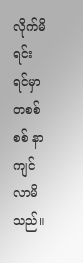လိုက်မိရင်း ရင်မှာ တစစ်စစ် နာကျင်လာမိသည်။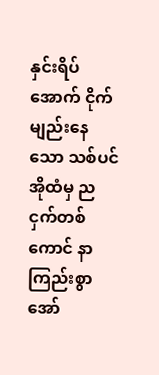နှင်းရိပ်အောက် ငိုက်မျည်းနေသော သစ်ပင်အိုထံမှ ညငှက်တစ်ကောင် နာကြည်းစွာ အော်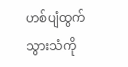ဟစ်ပျံထွက်သွားသံကို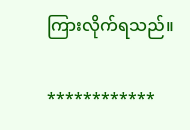ကြားလိုက်ရသည်။

************